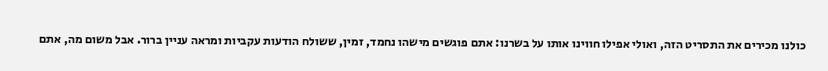כולנו מכירים את התסריט הזה, ואולי אפילו חווינו אותו על בשרנו: אתם פוגשים מישהו נחמד, זמין, ששולח הודעות עקביות ומראה עניין ברור. אבל משום מה, אתם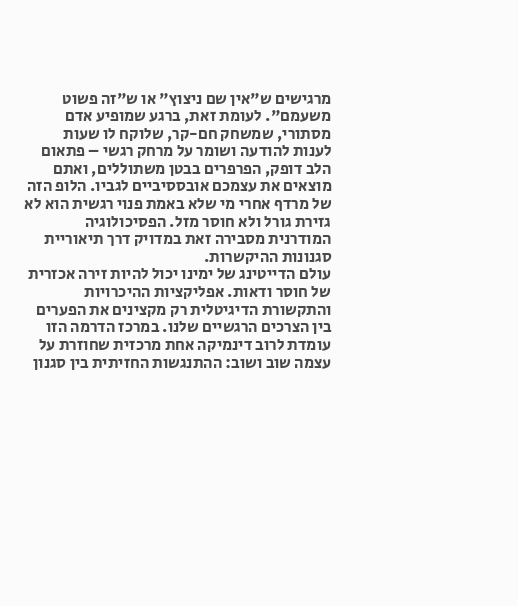מרגישים ש"אין שם ניצוץ" או ש"זה פשוט משעמם". לעומת זאת, ברגע שמופיע אדם מסתורי, שמשחק חם-קר, שלוקח לו שעות לענות להודעה ושומר על מרחק רגשי – פתאום הלב דופק, הפרפרים בבטן משתוללים, ואתם מוצאים את עצמכם אובססיביים לגביו. הלופ הזה של מרדף אחרי מי שלא באמת פנוי רגשית הוא לא גזירת גורל ולא חוסר מזל. הפסיכולוגיה המודרנית מסבירה זאת במדויק דרך תיאוריית סגנונות ההיקשרות.
עולם הדייטינג של ימינו יכול להיות זירה אכזרית של חוסר ודאות. אפליקציות ההיכרויות והתקשורת הדיגיטלית רק מקצינים את הפערים בין הצרכים הרגשיים שלנו. במרכז הדרמה הזו עומדת לרוב דינמיקה אחת מרכזית שחוזרת על עצמה שוב ושוב: ההתנגשות החזיתית בין סגנון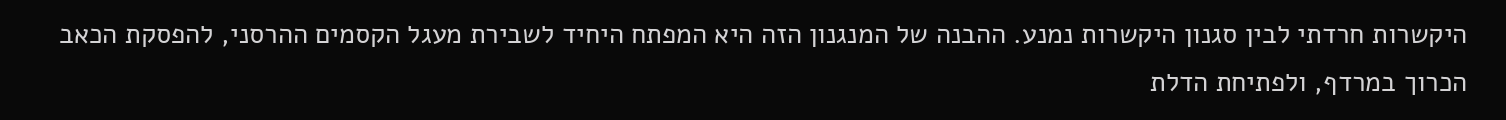היקשרות חרדתי לבין סגנון היקשרות נמנע. ההבנה של המנגנון הזה היא המפתח היחיד לשבירת מעגל הקסמים ההרסני, להפסקת הכאב הכרוך במרדף, ולפתיחת הדלת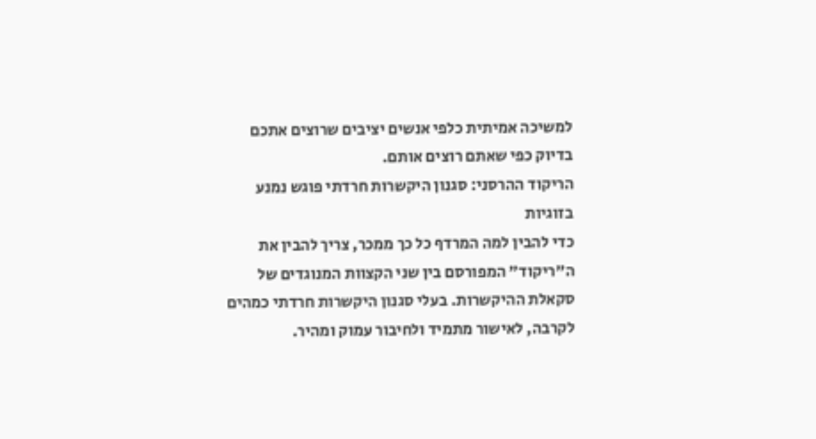למשיכה אמיתית כלפי אנשים יציבים שרוצים אתכם בדיוק כפי שאתם רוצים אותם.
הריקוד ההרסני: סגנון היקשרות חרדתי פוגש נמנע בזוגיות
כדי להבין למה המרדף כל כך ממכר, צריך להבין את ה"ריקוד" המפורסם בין שני הקצוות המנוגדים של סקאלת ההיקשרות. בעלי סגנון היקשרות חרדתי כמהים לקרבה, לאישור מתמיד ולחיבור עמוק ומהיר.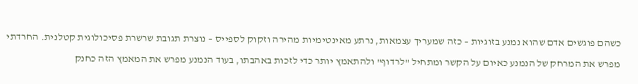כשהם פוגשים אדם שהוא נמנע בזוגיות – כזה שמעריך עצמאות, נרתע מאינטימיות מהירה וזקוק לספייס – נוצרת תגובת שרשרת פסיכולוגית קטלנית. החרדתי מפרש את המרחק של הנמנע כאיום על הקשר ומתחיל "לרדוף" ולהתאמץ יותר כדי לזכות באהבתו, בעוד הנמנע מפרש את המאמץ הזה כחנק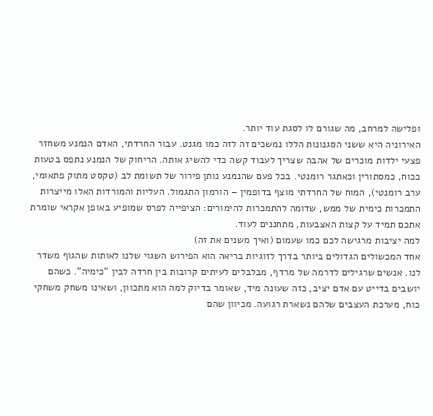ופלישה למרחב, מה שגורם לו לסגת עוד יותר.
האירוניה היא ששני הסגנונות הללו נמשכים זה לזה כמו מגנט. עבור החרדתי, האדם הנמנע משחזר פצעי ילדות מוכרים של אהבה שצריך לעבוד קשה כדי להשיג אותה. הריחוק של הנמנע נתפס בטעות ככוח, כמסתורין וכאתגר רומנטי. בכל פעם שהנמנע נותן פירור של תשומת לב (טקסט מתוק פתאומי, ערב רומנטי), המוח של החרדתי מוצף בדופמין – הורמון התגמול. העליות והמורדות האלו מייצרות התמכרות כימית של ממש, שדומה להתמכרות להימורים: הציפייה לפרס שמופיע באופן אקראי שומרת אתכם תמיד על קצות האצבעות, מתחננים לעוד.
למה יציבות מרגישה לכם כמו שעמום (ואיך משנים את זה)
אחד המכשולים הגדולים ביותר בדרך לזוגיות בריאה הוא הפירוש השגוי שלנו לאותות שהגוף משדר לנו. אנשים שרגילים לדרמה של מרדף, מבלבלים לעיתים קרובות בין חרדה לבין "כימיה". כשהם יושבים בדייט עם אדם יציב, כזה שעונה מיד, שאומר בדיוק למה הוא מתכוון, ושאינו משחק משחקי כוח, מערכת העצבים שלהם נשארת רגועה. מכיוון שהם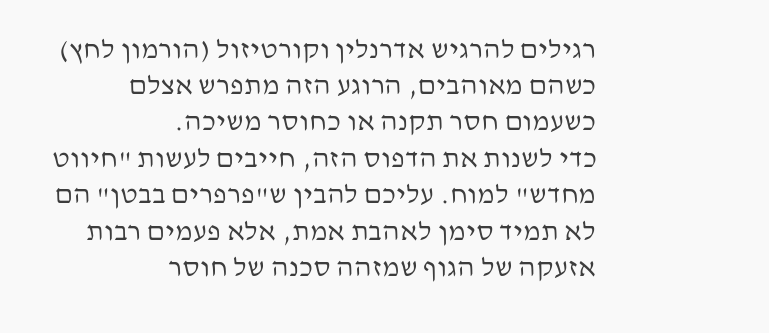רגילים להרגיש אדרנלין וקורטיזול (הורמון לחץ) כשהם מאוהבים, הרוגע הזה מתפרש אצלם כשעמום חסר תקנה או כחוסר משיכה.
כדי לשנות את הדפוס הזה, חייבים לעשות "חיווט מחדש" למוח. עליכם להבין ש"פרפרים בבטן" הם לא תמיד סימן לאהבת אמת, אלא פעמים רבות אזעקה של הגוף שמזהה סכנה של חוסר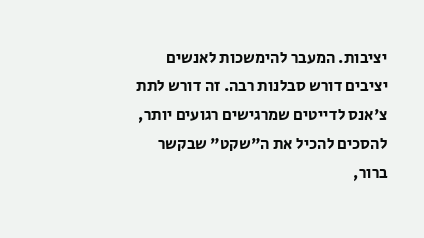יציבות. המעבר להימשכות לאנשים יציבים דורש סבלנות רבה. זה דורש לתת צ'אנס לדייטים שמרגישים רגועים יותר, להסכים להכיל את ה"שקט" שבקשר ברור,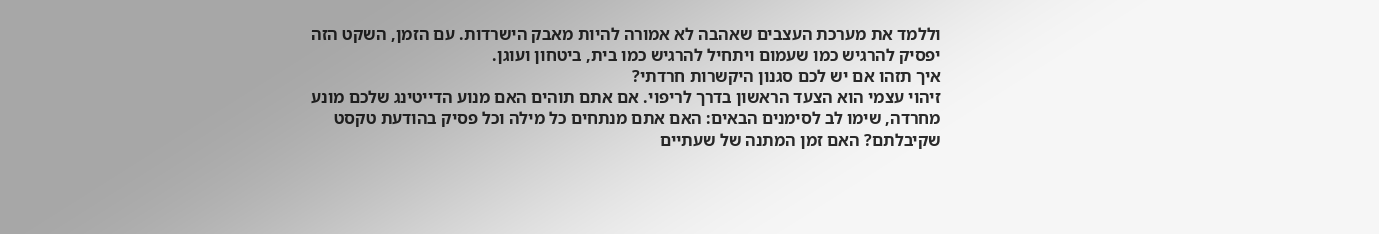וללמד את מערכת העצבים שאהבה לא אמורה להיות מאבק הישרדות. עם הזמן, השקט הזה יפסיק להרגיש כמו שעמום ויתחיל להרגיש כמו בית, ביטחון ועוגן.
איך תזהו אם יש לכם סגנון היקשרות חרדתי?
זיהוי עצמי הוא הצעד הראשון בדרך לריפוי. אם אתם תוהים האם מנוע הדייטינג שלכם מונע מחרדה, שימו לב לסימנים הבאים: האם אתם מנתחים כל מילה וכל פסיק בהודעת טקסט שקיבלתם? האם זמן המתנה של שעתיים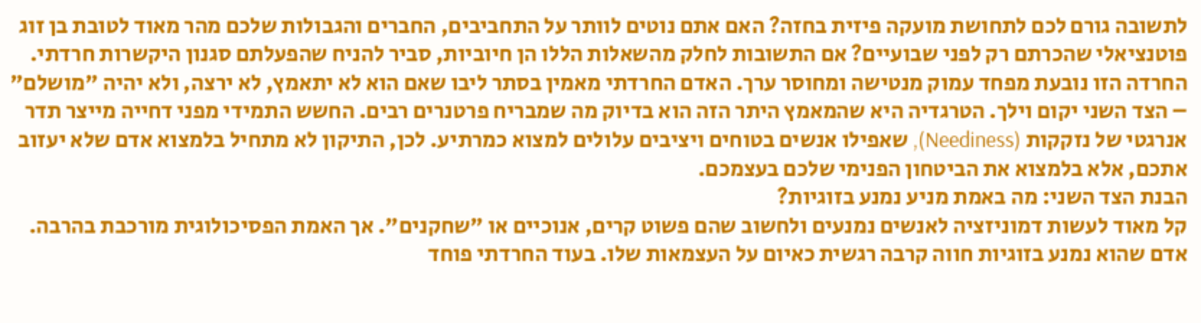לתשובה גורם לכם לתחושת מועקה פיזית בחזה? האם אתם נוטים לוותר על התחביבים, החברים והגבולות שלכם מהר מאוד לטובת בן זוג פוטנציאלי שהכרתם רק לפני שבועיים? אם התשובות לחלק מהשאלות הללו הן חיוביות, סביר להניח שהפעלתם סגנון היקשרות חרדתי.
החרדה הזו נובעת מפחד עמוק מנטישה ומחוסר ערך. האדם החרדתי מאמין בסתר ליבו שאם הוא לא יתאמץ, לא ירצה, ולא יהיה "מושלם" – הצד השני יקום וילך. הטרגדיה היא שהמאמץ היתר הזה הוא בדיוק מה שמבריח פרטנרים רבים. החשש התמידי מפני דחייה מייצר תדר אנרגטי של נזקקות (Neediness), שאפילו אנשים בטוחים ויציבים עלולים למצוא כמרתיע. לכן, התיקון לא מתחיל בלמצוא אדם שלא יעזוב אתכם, אלא בלמצוא את הביטחון הפנימי שלכם בעצמכם.
הבנת הצד השני: מה באמת מניע נמנע בזוגיות?
קל מאוד לעשות דמוניזציה לאנשים נמנעים ולחשוב שהם פשוט קרים, אנוכיים או "שחקנים". אך האמת הפסיכולוגית מורכבת בהרבה. אדם שהוא נמנע בזוגיות חווה קרבה רגשית כאיום על העצמאות שלו. בעוד החרדתי פוחד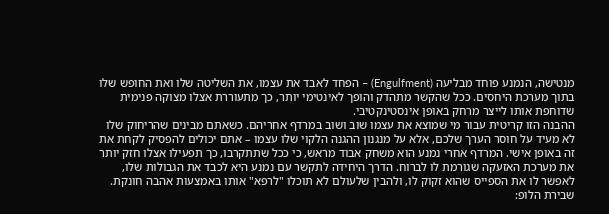מנטישה, הנמנע פוחד מבליעה (Engulfment) – הפחד לאבד את עצמו, את השליטה שלו ואת החופש שלו בתוך מערכת היחסים. ככל שהקשר מתהדק והופך לאינטימי יותר, כך מתעוררת אצלו מצוקה פנימית שדוחפת אותו לייצר מרחק באופן אינסטינקטיבי.
ההבנה הזו קריטית עבור מי שמוצא את עצמו שוב ושוב במרדף אחריהם. כשאתם מבינים שהריחוק שלו לא מעיד על חוסר הערך שלכם, אלא על מנגנון ההגנה הלקוי שלו עצמו – אתם יכולים להפסיק לקחת את זה באופן אישי. המרדף אחרי נמנע הוא משחק אבוד מראש, כי ככל שתתקרבו, כך תפעילו אצלו חזק יותר את מערכת האזעקה שגורמת לו לברוח. הדרך היחידה לתקשר עם נמנע היא לכבד את הגבולות שלו, לאפשר לו את הספייס שהוא זקוק לו, ולהבין שלעולם לא תוכלו "לרפא" אותו באמצעות אהבה חונקת.
שבירת הלופ: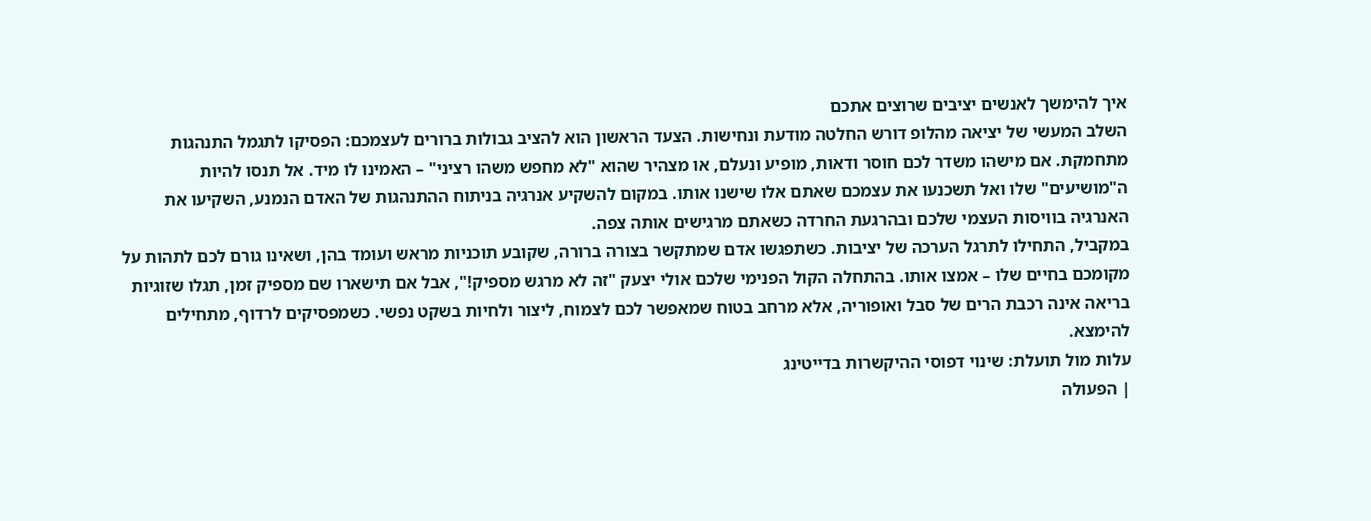איך להימשך לאנשים יציבים שרוצים אתכם
השלב המעשי של יציאה מהלופ דורש החלטה מודעת ונחישות. הצעד הראשון הוא להציב גבולות ברורים לעצמכם: הפסיקו לתגמל התנהגות מתחמקת. אם מישהו משדר לכם חוסר ודאות, מופיע ונעלם, או מצהיר שהוא "לא מחפש משהו רציני" – האמינו לו מיד. אל תנסו להיות ה"מושיעים" שלו ואל תשכנעו את עצמכם שאתם אלו שישנו אותו. במקום להשקיע אנרגיה בניתוח ההתנהגות של האדם הנמנע, השקיעו את האנרגיה בוויסות העצמי שלכם ובהרגעת החרדה כשאתם מרגישים אותה צפה.
במקביל, התחילו לתרגל הערכה של יציבות. כשתפגשו אדם שמתקשר בצורה ברורה, שקובע תוכניות מראש ועומד בהן, ושאינו גורם לכם לתהות על מקומכם בחיים שלו – אמצו אותו. בהתחלה הקול הפנימי שלכם אולי יצעק "זה לא מרגש מספיק!", אבל אם תישארו שם מספיק זמן, תגלו שזוגיות בריאה אינה רכבת הרים של סבל ואופוריה, אלא מרחב בטוח שמאפשר לכם לצמוח, ליצור ולחיות בשקט נפשי. כשמפסיקים לרדוף, מתחילים להימצא.
עלות מול תועלת: שינוי דפוסי ההיקשרות בדייטינג
| הפעולה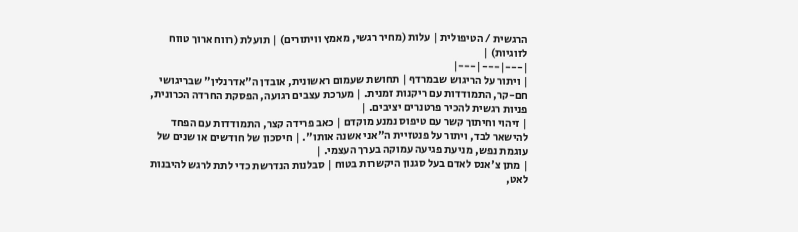הרגשית / הטיפולית | עלות (מחיר רגשי, מאמץ וויתורים) | תועלת (רווח ארוך טווח לזוגיות) |
|---|---|---|
| ויתור על הריגוש שבמרדף | תחושת שעמום ראשונית, אובדן ה"אדרנלין" שבריגושי חם-קר, התמודדות עם ריקנות זמנית. | מערכת עצבים רגועה, הפסקת החרדה הכרונית, פניות רגשית להכיר פרטנרים יציבים. |
| זיהוי וחיתוך קשר עם טיפוס נמנע מוקדם | כאב פרידה קצר, התמודדות עם הפחד להישאר לבד, ויתור על פנטזיית ה"אני אשנה אותו". | חיסכון של חודשים או שנים של עוגמת נפש, מניעת פגיעה עמוקה בערך העצמי. |
| מתן צ'אנס לאדם בעל סגנון היקשרות בטוח | סבלנות הנדרשת כדי לתת לרגש להיבנות לאט,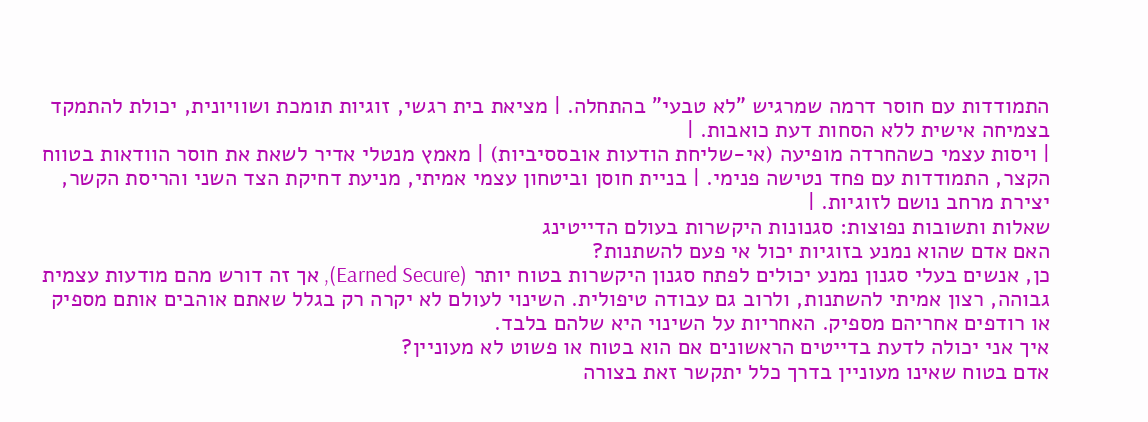התמודדות עם חוסר דרמה שמרגיש "לא טבעי" בהתחלה. | מציאת בית רגשי, זוגיות תומכת ושוויונית, יכולת להתמקד בצמיחה אישית ללא הסחות דעת כואבות. |
| ויסות עצמי כשהחרדה מופיעה (אי-שליחת הודעות אובססיביות) | מאמץ מנטלי אדיר לשאת את חוסר הוודאות בטווח הקצר, התמודדות עם פחד נטישה פנימי. | בניית חוסן וביטחון עצמי אמיתי, מניעת דחיקת הצד השני והריסת הקשר, יצירת מרחב נושם לזוגיות. |
שאלות ותשובות נפוצות: סגנונות היקשרות בעולם הדייטינג
האם אדם שהוא נמנע בזוגיות יכול אי פעם להשתנות?
כן, אנשים בעלי סגנון נמנע יכולים לפתח סגנון היקשרות בטוח יותר (Earned Secure), אך זה דורש מהם מודעות עצמית גבוהה, רצון אמיתי להשתנות, ולרוב גם עבודה טיפולית. השינוי לעולם לא יקרה רק בגלל שאתם אוהבים אותם מספיק או רודפים אחריהם מספיק. האחריות על השינוי היא שלהם בלבד.
איך אני יכולה לדעת בדייטים הראשונים אם הוא בטוח או פשוט לא מעוניין?
אדם בטוח שאינו מעוניין בדרך כלל יתקשר זאת בצורה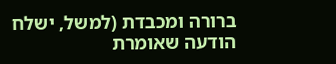ברורה ומכבדת (למשל, ישלח הודעה שאומרת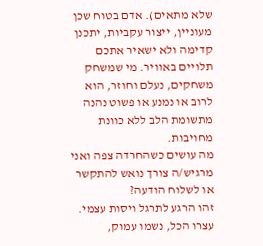שלא מתאים). אדם בטוח שכן מעוניין, ייצור עקביות, יתכנן קדימה ולא ישאיר אתכם תלויים באוויר. מי שמשחק משחקים, נעלם וחוזר, הוא לרוב או נמנע או פשוט נהנה מתשומת הלב ללא כוונת מחויבות.
מה עושים כשהחרדה צפה ואני מרגיש/ה צורך נואש להתקשר או לשלוח הודעה?
זהו הרגע לתרגל ויסות עצמי. עצרו הכל, נשמו עמוק,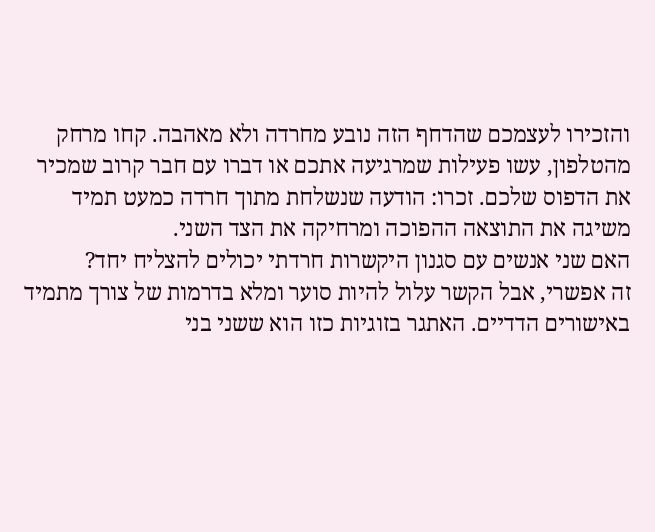והזכירו לעצמכם שהדחף הזה נובע מחרדה ולא מאהבה. קחו מרחק מהטלפון, עשו פעילות שמרגיעה אתכם או דברו עם חבר קרוב שמכיר את הדפוס שלכם. זכרו: הודעה שנשלחת מתוך חרדה כמעט תמיד משיגה את התוצאה ההפוכה ומרחיקה את הצד השני.
האם שני אנשים עם סגנון היקשרות חרדתי יכולים להצליח יחד?
זה אפשרי, אבל הקשר עלול להיות סוער ומלא בדרמות של צורך מתמיד באישורים הדדיים. האתגר בזוגיות כזו הוא ששני בני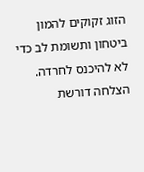הזוג זקוקים להמון ביטחון ותשומת לב כדי לא להיכנס לחרדה. הצלחה דורשת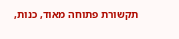תקשורת פתוחה מאוד, כנות,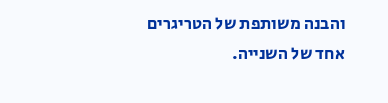והבנה משותפת של הטריגרים אחד של השנייה.